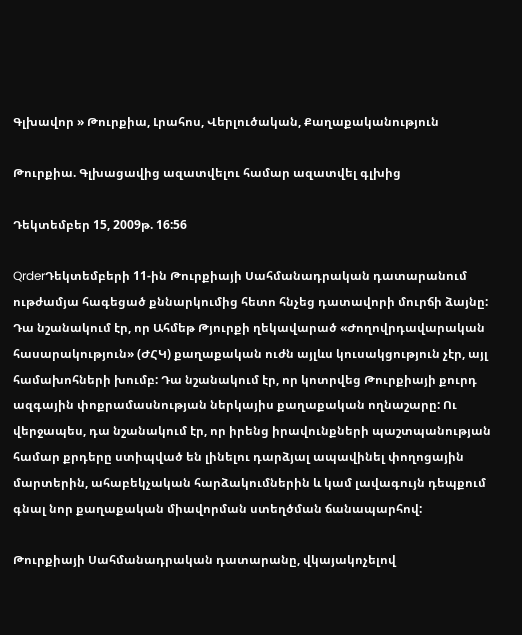Գլխավոր » Թուրքիա, Լրահոս, Վերլուծական, Քաղաքականություն

Թուրքիա. Գլխացավից ազատվելու համար ազատվել գլխից

Դեկտեմբեր 15, 2009թ. 16:56

QrderԴեկտեմբերի 11-ին Թուրքիայի Սահմանադրական դատարանում ութժամյա հագեցած քննարկումից հետո հնչեց դատավորի մուրճի ձայնը: Դա նշանակում էր, որ Ահմեթ Թյուրքի ղեկավարած «Ժողովրդավարական հասարակություն» (ԺՀԿ) քաղաքական ուժն այլևս կուսակցություն չէր, այլ համախոհների խումբ: Դա նշանակում էր, որ կոտրվեց Թուրքիայի քուրդ ազգային փոքրամասնության ներկայիս քաղաքական ողնաշարը: Ու վերջապես, դա նշանակում էր, որ իրենց իրավունքների պաշտպանության համար քրդերը ստիպված են լինելու դարձյալ ապավինել փողոցային մարտերին, ահաբեկչական հարձակումներին և կամ լավագույն դեպքում գնալ նոր քաղաքական միավորման ստեղծման ճանապարհով:

Թուրքիայի Սահմանադրական դատարանը, վկայակոչելով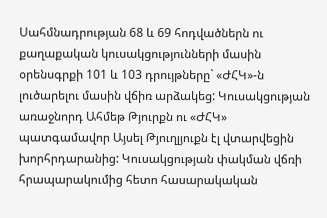Սահմնադրության 68 և 69 հոդվածներն ու քաղաքական կուսակցությունների մասին օրենսգրքի 101 և 103 դրույթները` «ԺՀԿ»-ն լուծարելու մասին վճիռ արձակեց: Կուսակցության առաջնորդ Ահմեթ Թյուրքն ու «ԺՀԿ» պատգամավոր Այսել Թյուղլյուքն էլ վտարվեցին խորհրդարանից: Կուսակցության փակման վճռի հրապարակումից հետո հասարակական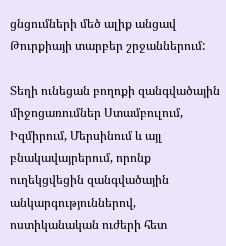ցնցումների մեծ ալիք անցավ Թուրքիայի տարբեր շրջաններում:

Տեղի ունեցան բողոքի զանգվածային միջոցառումներ Ստամբուլում, Իզմիրում, Մերսինում և այլ բնակավայրերում, որոնք ուղեկցվեցին զանգվածային անկարգություններով, ոստիկանական ուժերի հետ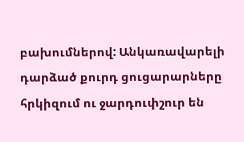բախումներով: Անկառավարելի դարձած քուրդ ցուցարարները հրկիզում ու ջարդուփշուր են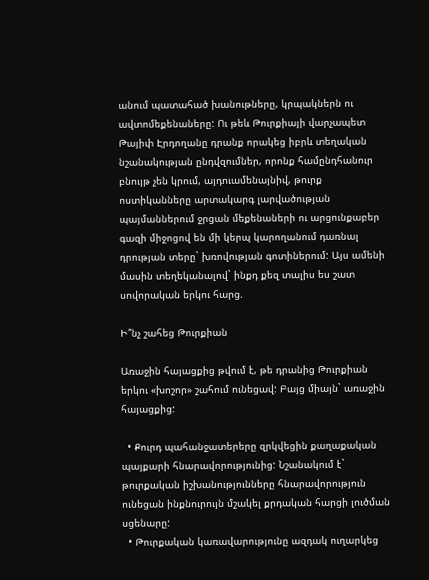անում պատահած խանութները, կրպակներն ու ավտոմեքենաները: Ու թեև Թուրքիայի վարչապետ Թայիփ Էրդողանը դրանք որակեց իբրև տեղական նշանակության ընդվզումներ, որոնք համընդհանուր բնույթ չեն կրում, այդուամենայնիվ, թուրք ոստիկանները արտակարգ լարվածության պայմաններում ջրցան մեքենաների ու արցունքաբեր գազի միջոցով են մի կերպ կարողանում դառնալ դրության տերը` խռովության գոտիներում: Այս ամենի մասին տեղեկանալով` ինքդ քեզ տալիս ես շատ սովորական երկու հարց.

Ի՞նչ շահեց Թուրքիան

Առաջին հայացքից թվում է, թե դրանից Թուրքիան երկու «խոշոր» շահում ունեցավ: Բայց միայն` առաջին հայացքից:

  • Քուրդ պահանջատերերը զրկվեցին քաղաքական պայքարի հնարավորությունից: Նշանակում է` թուրքական իշխանությունները հնարավորություն ունեցան ինքնուրույն մշակել քրդական հարցի լուծման սցենարը:
  • Թուրքական կառավարությունը ազդակ ուղարկեց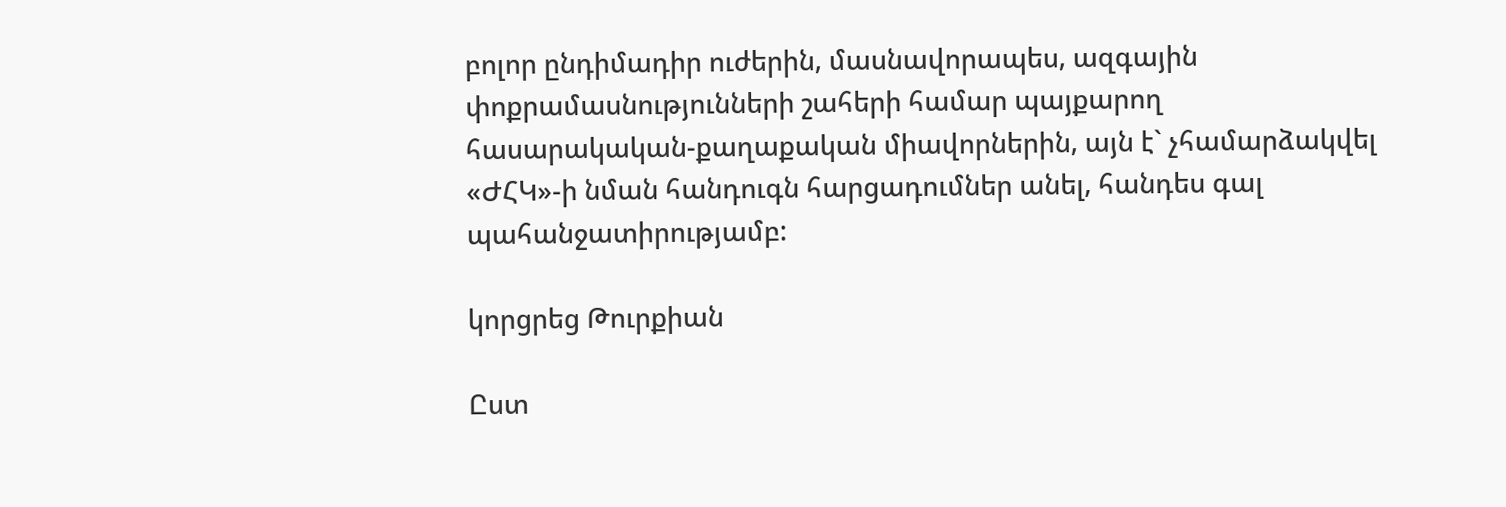բոլոր ընդիմադիր ուժերին, մասնավորապես, ազգային փոքրամասնությունների շահերի համար պայքարող հասարակական-քաղաքական միավորներին, այն է` չհամարձակվել «ԺՀԿ»-ի նման հանդուգն հարցադումներ անել, հանդես գալ պահանջատիրությամբ:

կորցրեց Թուրքիան

Ըստ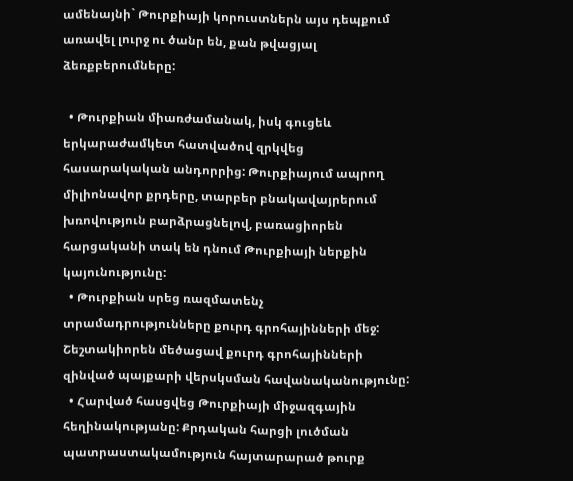ամենայնի` Թուրքիայի կորուստներն այս դեպքում առավել լուրջ ու ծանր են, քան թվացյալ ձեռքբերումները:

  • Թուրքիան միառժամանակ, իսկ գուցեև երկարաժամկետ հատվածով զրկվեց հասարակական անդորրից: Թուրքիայում ապրող միլիոնավոր քրդերը, տարբեր բնակավայրերում խռովություն բարձրացնելով, բառացիորեն հարցականի տակ են դնում Թուրքիայի ներքին կայունությունը:
  • Թուրքիան սրեց ռազմատենչ տրամադրությունները քուրդ գրոհայինների մեջ: Շեշտակիորեն մեծացավ քուրդ գրոհայինների զինված պայքարի վերսկսման հավանականությունը:
  • Հարված հասցվեց Թուրքիայի միջազգային հեղինակությանը: Քրդական հարցի լուծման պատրաստակամություն հայտարարած թուրք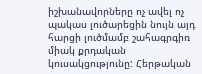իշխանավորները ոչ ավել ոչ պակաս լուծարեցին նույն այդ հարցի լուծմամբ շահագրգիռ միակ քրդական կուսակցությունը: Հերթական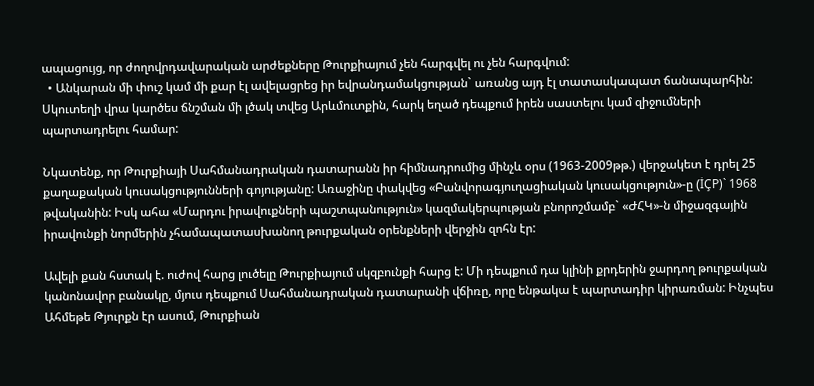ապացույց, որ ժողովրդավարական արժեքները Թուրքիայում չեն հարգվել ու չեն հարգվում:
  • Անկարան մի փուշ կամ մի քար էլ ավելացրեց իր եվրանդամակցության` առանց այդ էլ տատասկապատ ճանապարհին: Սկուտեղի վրա կարծես ճնշման մի լծակ տվեց Արևմուտքին, հարկ եղած դեպքում իրեն սաստելու կամ զիջումների պարտադրելու համար:

Նկատենք, որ Թուրքիայի Սահմանադրական դատարանն իր հիմնադրումից մինչև օրս (1963-2009թթ.) վերջակետ է դրել 25 քաղաքական կուսակցությունների գոյությանը: Առաջինը փակվեց «Բանվորագյուղացիական կուսակցություն»-ը (İÇP)` 1968 թվականին: Իսկ ահա «Մարդու իրավուքների պաշտպանություն» կազմակերպության բնորոշմամբ` «ԺՀԿ»-ն միջազգային իրավունքի նորմերին չհամապատասխանող թուրքական օրենքների վերջին զոհն էր:

Ավելի քան հստակ է. ուժով հարց լուծելը Թուրքիայում սկզբունքի հարց է: Մի դեպքում դա կլինի քրդերին ջարդող թուրքական կանոնավոր բանակը, մյուս դեպքում Սահմանադրական դատարանի վճիռը, որը ենթակա է պարտադիր կիրառման: Ինչպես Ահմեթե Թյուրքն էր ասում, Թուրքիան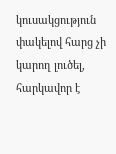կուսակցություն փակելով հարց չի կարող լուծել, հարկավոր է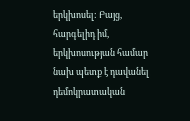երկխոսել: Բայց, հարգելիդ իմ, երկխոսության համար նախ պետք է դավանել դեմոկրատական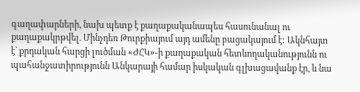գաղափարների, նախ պետք է քաղաքականապես հասունանալ ու քաղաքակրթվել. Մինչդեռ Թուրքիայում այդ ամենը բացակայում է: Ակնհայտ է` քրդական հարցի լուծման «ԺՀԿ»-ի քաղաքական հետևողականությունն ու պահանջատիրությունն Անկարայի համար իսկական գլխացավանք էր, և նա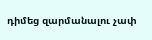դիմեց զարմանալու չափ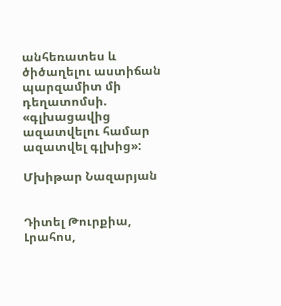անհեռատես և ծիծաղելու աստիճան պարզամիտ մի դեղատոմսի. «գլխացավից ազատվելու համար ազատվել գլխից»:

Մխիթար Նազարյան


Դիտել Թուրքիա, Լրահոս,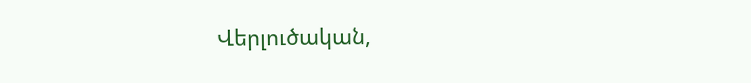Վերլուծական,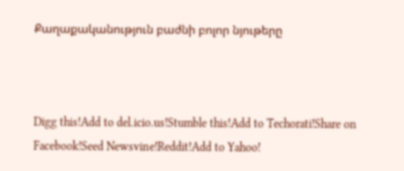Քաղաքականություն բաժնի բոլոր նյութերը



Digg this!Add to del.icio.us!Stumble this!Add to Techorati!Share on Facebook!Seed Newsvine!Reddit!Add to Yahoo!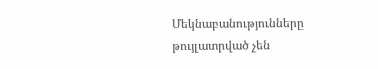Մեկնաբանությունները թույլատրված չեն